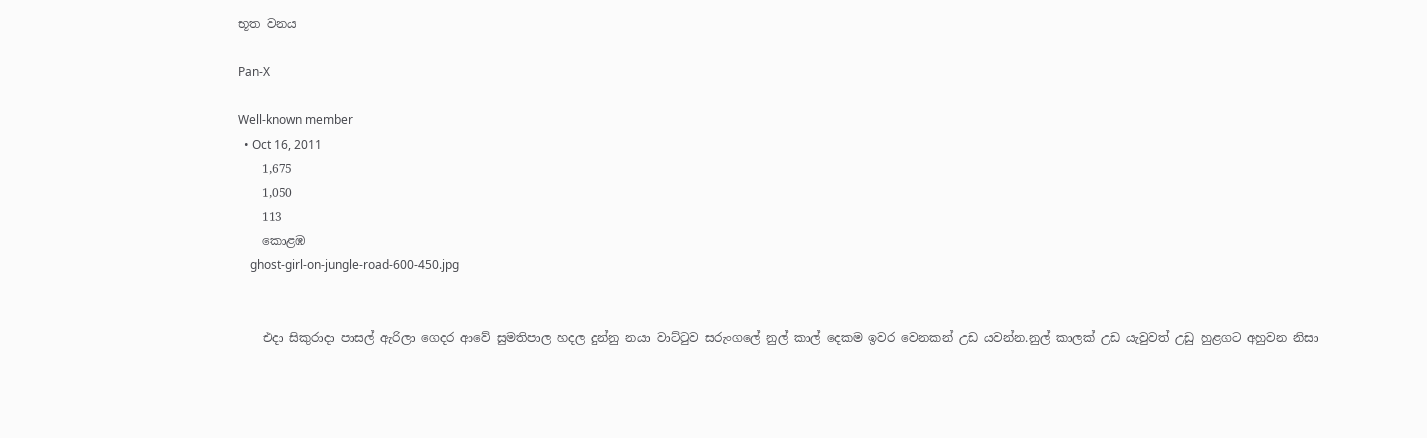භූත වනය

Pan-X

Well-known member
  • Oct 16, 2011
    1,675
    1,050
    113
    කොළඹ
    ghost-girl-on-jungle-road-600-450.jpg


    එදා සිකුරාදා පාසල් ඇරිලා ගෙදර ආවේ සුමතිපාල හදල දුන්නු නයා වාට්ටුව සරුංගලේ නුල් කාල් දෙකම ඉවර වෙනකන් උඩ යවන්න.නුල් කාලක් උඩ යැවුවත් උඩු හුළගට අහුවන නිසා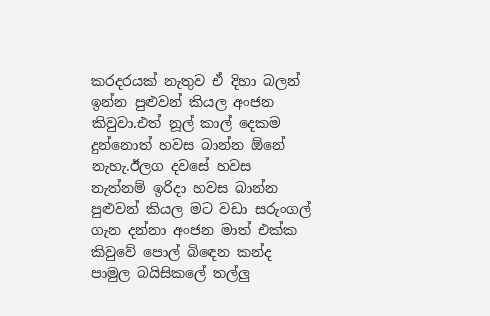කරදරයක් නැතුව ඒ දිහා බලන් ඉන්න පුළුවන් කියල අංජන කිවුවා.එත් නූල් කාල් දෙකම දුන්නොත් හවස බාන්න ඕනේ නැහැ.ඊලග දවසේ හවස නැත්නම් ඉරිදා හවස බාන්න පුළුවන් කියල මට වඩා සරුංගල් ගැන දන්නා අංජන මාත් එක්ක කිවුවේ පොල් බිඳෙන කන්ද පාමුල බයිසිකලේ තල්ලු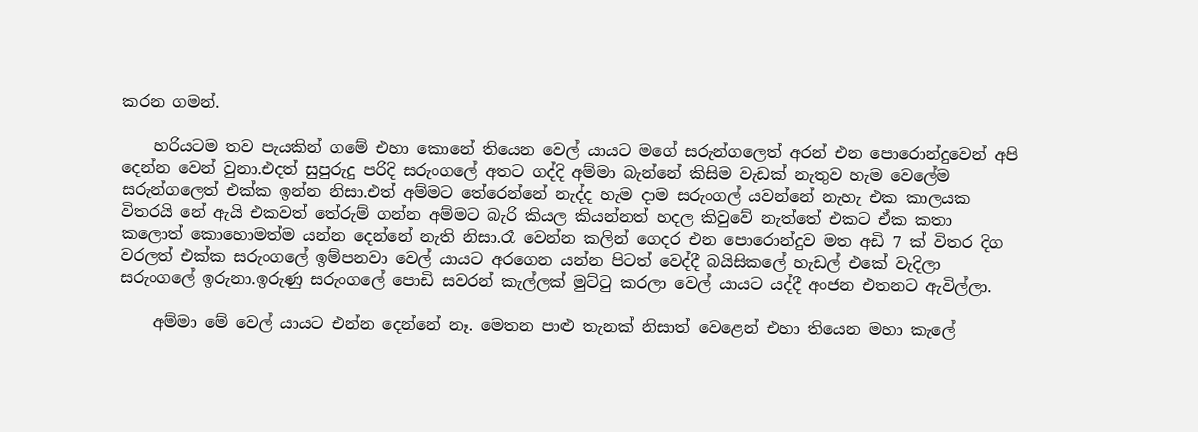කරන ගමන්.

    හරියටම තව පැයකින් ගමේ එහා කොනේ තියෙන වෙල් යායට මගේ සරුන්ගලෙත් අරන් එන පොරොන්දුවෙන් අපි දෙන්න වෙන් වුනා.එදත් සුපුරුදු පරිදි සරුංගලේ අතට ගද්දි අම්මා බැන්නේ කිසිම වැඩක් නැතුව හැම වෙලේම සරුන්ගලෙත් එක්ක ඉන්න නිසා.එත් අම්මට තේරෙන්නේ නැද්ද හැම දාම සරුංගල් යවන්නේ නැහැ එක කාලයක විතරයි නේ ඇයි එකවත් තේරුම් ගන්න අම්මට බැරි කියල කියන්නත් හදල කිවුවේ නැත්තේ එකට ඒක කතා කලොත් කොහොමත්ම යන්න දෙන්නේ නැති නිසා.රෑ වෙන්න කලින් ගෙදර එන පොරොන්දුව මත අඩි 7 ක් විතර දිග වරලත් එක්ක සරුංගලේ ඉම්පනවා වෙල් යායට අරගෙන යන්න පිටත් වෙද්දී බයිසිකලේ හැඩල් එකේ වැදිලා සරුංගලේ ඉරුනා.ඉරුණු සරුංගලේ පොඩි සවරන් කැල්ලක් මුට්ටු කරලා වෙල් යායට යද්දී අංජන එතනට ඇවිල්ලා.

    අම්මා මේ වෙල් යායට එන්න දෙන්නේ නෑ. මෙතන පාළු තැනක් නිසාත් වෙළෙන් එහා තියෙන මහා කැලේ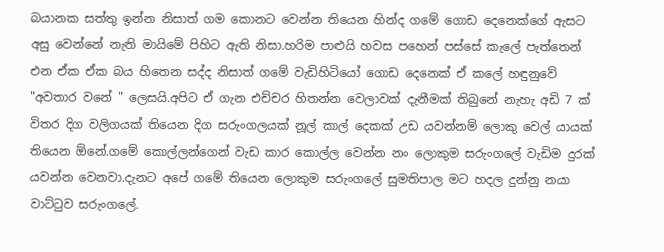බයානක සත්තු ඉන්න නිසාත් ගම කොනට වෙන්න තියෙන හින්ද ගමේ ගොඩ දෙනෙක්ගේ ඇසට අසු වෙන්නේ නැති මායිමේ පිහිට ඇති නිසා.හරිම පාළුයි හවස පහෙන් පස්සේ කැලේ පැත්තෙන් එන ඒක ඒක බය හිතෙන සද්ද නිසාත් ගමේ වැඩිහිටියෝ ගොඩ දෙනෙක් ඒ කලේ හඳුනුවේ "අවතාර වනේ " ලෙසයි.අපිට ඒ ගැන එච්චර හිතන්න වෙලාවක් දැනීමක් තිබුනේ නැහැ අඩි 7 ක් විතර දිග වලිගයක් තියෙන දිග සරුංගලයක් නූල් කාල් දෙකක් උඩ යවන්නම් ලොකු වෙල් යායක් තියෙන ඕනේ.ගමේ කොල්ලන්ගෙන් වැඩ කාර කොල්ල වෙන්න නං ලොකුම සරුංගලේ වැඩිම දුරක් යවන්න වෙනවා.දැනට අපේ ගමේ තියෙන ලොකුම සරුංගලේ සුමතිපාල මට හදල දුන්නු නයා වාට්ටුව සරුංගලේ.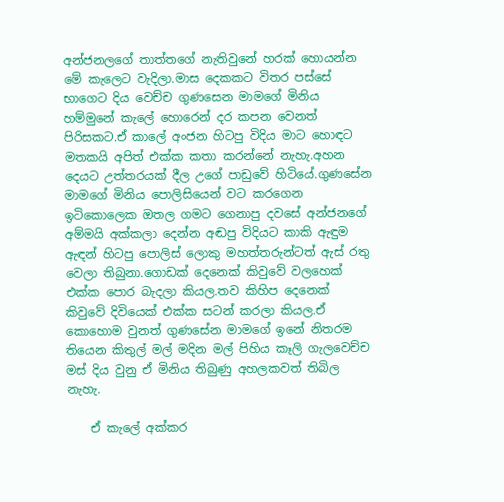අන්ජනලගේ තාත්තගේ නැතිවුනේ හරක් හොයන්න මේ කැලෙට වැදිලා.මාස දෙකකට විතර පස්සේ භාගෙට දිය වෙච්ච ගුණසෙන මාමගේ මිනිය හම්මුනේ කැලේ හොරෙන් දර කපන වෙනත් පිරිසකට.ඒ කාලේ අංජන හිටපු විදිය මාට හොඳට මතකයි අපිත් එක්ක කතා කරන්නේ නැහැ.අහන දෙයට උත්තරයක් දීල උගේ පාඩුවේ හිටියේ.ගුණසේන මාමගේ මිනිය පොලිසියෙන් වට කරගෙන ඉටිකොලෙක ඔතල ගමට ගෙනාපු දවසේ අන්ජනගේ අම්මයි අක්කලා දෙන්න අඬපු විදියට කාකි ඇඳුම ඇඳන් හිටපු පොලිස් ලොකු මහත්තරුන්ටත් ඇස් රතු වෙලා තිබුනා.ගොඩක් දෙනෙක් කිවුවේ වලහෙක් එක්ක පොර බැදලා කියල.තව කිහිප දෙනෙක් කිවුවේ දිවියෙක් එක්ක සටන් කරලා කියල.ඒ කොහොම වුනත් ගුණසේන මාමගේ ඉනේ නිතරම තියෙන කිතුල් මල් මදින මල් පිහිය කෑලි ගැලවෙච්ච මස් දිය වුනු ඒ මිනිය තිබුණු අහලකවත් තිබිල නැහැ.

    ඒ කැලේ අක්කර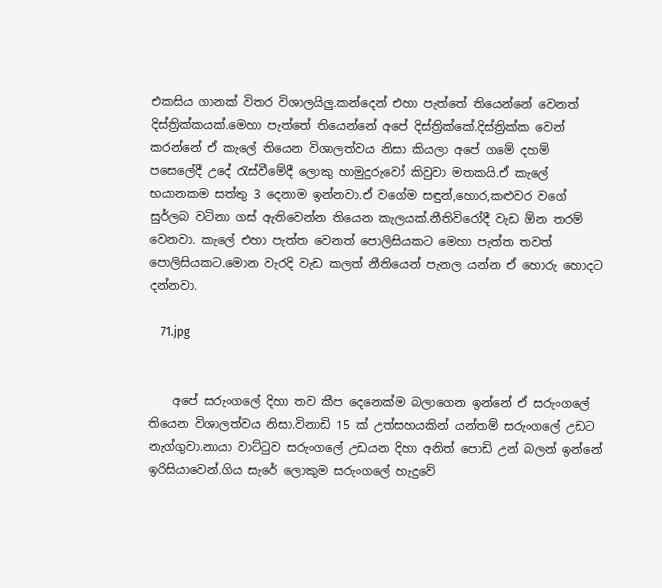එකසිය ගානක් විතර විශාලයිලු.කන්දෙන් එහා පැත්තේ තියෙන්නේ වෙනත් දිස්ත්‍රික්කයක්.මෙහා පැත්තේ තියෙන්නේ අපේ දිස්ත්‍රික්කේ.දිස්ත්‍රික්ක වෙන් කරන්නේ ඒ කැලේ තියෙන විශාලත්වය නිසා කියලා අපේ ගමේ දහම් පසෙලේදී උදේ රැස්වීමේදී ලොකු හාමුදුරුවෝ කිවුවා මතකයි.ඒ කැලේ භයානකම සත්තු 3 දෙනාම ඉන්නවා.ඒ වගේම සඳුන්,හොර,කළුවර වගේ සුර්ලබ වටිනා ගස් ඇතිවෙන්න තියෙන කැලයක්.නීතිවිරෝදී වැඩ ඕන තරම් වෙනවා. කැලේ එහා පැත්ත වෙනත් පොලිසියකට මෙහා පැත්ත තවත් පොලිසියකට.මොන වැරදි වැඩ කලත් නීතියෙන් පැනල යන්න ඒ හොරු හොදට දන්නවා.

    71.jpg


    අපේ සරුංගලේ දිහා තව කීප දෙනෙක්ම බලාගෙන ඉන්නේ ඒ සරුංගලේ තියෙන විශාලත්වය නිසා.විනාඩි 15 ක් උත්සහයකින් යන්තම් සරුංගලේ උඩට නැග්ගුවා.නායා වාට්ටුව සරුංගලේ උඩයන දිහා අනිත් පොඩි උන් බලන් ඉන්නේ ඉරිසියාවෙන්.ගිය සැරේ ලොකුම සරුංගලේ හැදුවේ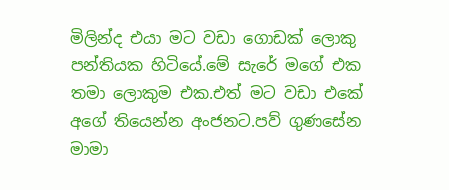මිලින්ද එයා මට වඩා ගොඩක් ලොකු පන්තියක හිටියේ.මේ සැරේ මගේ එක තමා ලොකුම එක.එත් මට වඩා එකේ අගේ තියෙන්න අංජනට.පව් ගුණසේන මාමා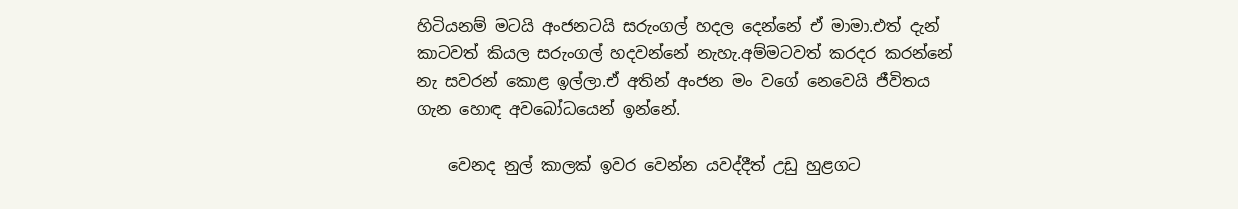හිටියනම් මටයි අංජනටයි සරුංගල් හදල දෙන්නේ ඒ මාමා.එත් දැන් කාටවත් කියල සරුංගල් හදවන්නේ නැහැ.අම්මටවත් කරදර කරන්නේ නැ සවරන් කොළ ඉල්ලා.ඒ අතින් අංජන මං වගේ නෙවෙයි ජීවිතය ගැන හොඳ අවබෝධයෙන් ඉන්නේ.

    වෙනද නුල් කාලක් ඉවර වෙන්න යවද්දීත් උඩු හුළගට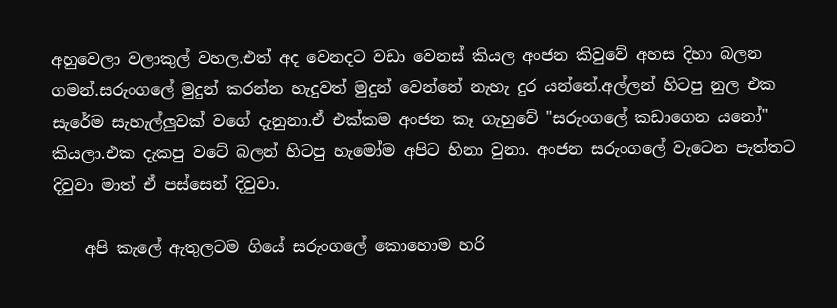අහුවෙලා වලාකුල් වහල.එත් අද වෙනදට වඩා වෙනස් කියල අංජන කිවුවේ අහස දිහා බලන ගමන්.සරුංගලේ මුදුන් කරන්න හැදුවත් මුදුන් වෙන්නේ නැහැ දුර යන්නේ.අල්ලන් හිටපු නුල එක සැරේම සැහැල්ලුවක් වගේ දැනුනා.ඒ එක්කම අංජන කෑ ගැහුවේ "සරුංගලේ කඩාගෙන යනෝ" කියලා.එක දැකපු වටේ බලන් හිටපු හැමෝම අපිට හිනා වුනා. අංජන සරුංගලේ වැටෙන පැත්තට දිවුවා මාත් ඒ පස්සෙන් දිවුවා.

    අපි කැලේ ඇතුලටම ගියේ සරුංගලේ කොහොම හරි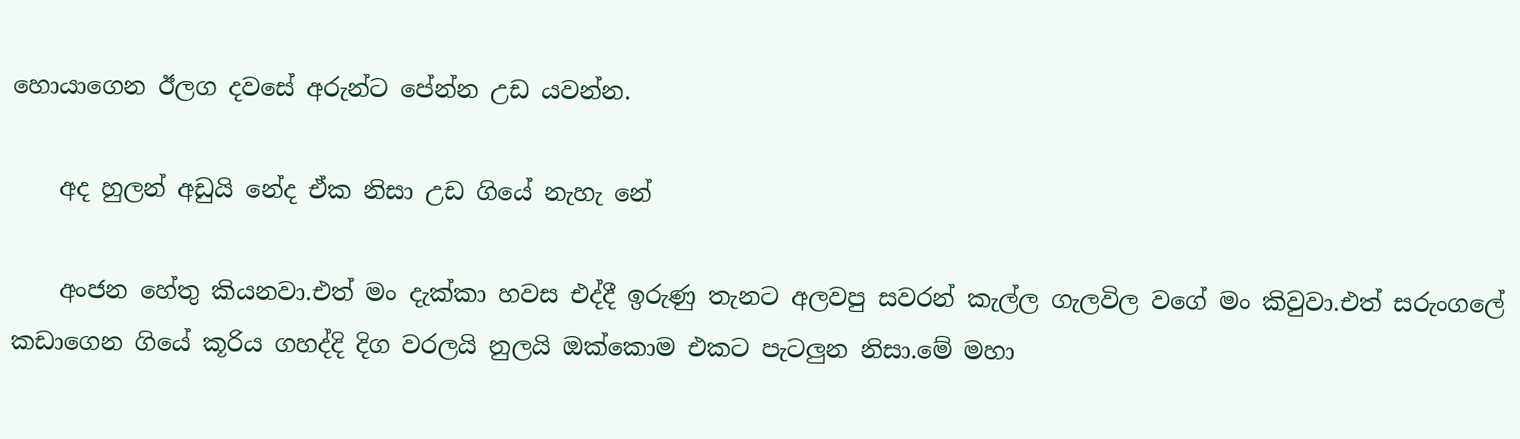හොයාගෙන ඊලග දවසේ අරුන්ට පේන්න උඩ යවන්න.

    අද හුලන් අඩුයි නේද ඒක නිසා උඩ ගියේ නැහැ නේ

    අංජන හේතු කියනවා.එත් මං දැක්කා හවස එද්දී ඉරුණු තැනට අලවපු සවරන් කැල්ල ගැලවිල වගේ මං කිවුවා.එත් සරුංගලේ කඩාගෙන ගියේ කූරිය ගහද්දි දිග වරලයි නුලයි ඔක්කොම එකට පැටලුන නිසා.මේ මහා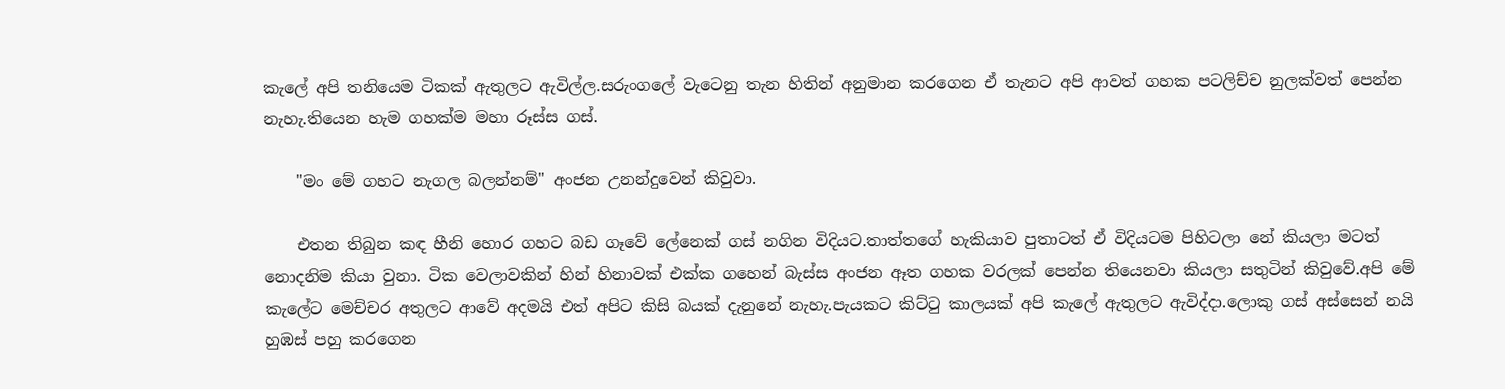කැලේ අපි තනියෙම ටිකක් ඇතුලට ඇවිල්ල.සරුංගලේ වැටෙනු තැන හිතින් අනුමාන කරගෙන ඒ තැනට අපි ආවත් ගහක පටලිච්ච නුලක්වත් පෙන්න නැහැ.තියෙන හැම ගහක්ම මහා රූස්ස ගස්.

    "මං මේ ගහට නැගල බලන්නම්" අංජන උනන්දුවෙන් කිවුවා.

    එතන තිබුන කඳ හීනි හොර ගහට බඩ ගෑවේ ලේනෙක් ගස් නගින විදියට.තාත්තගේ හැකියාව පුතාටත් ඒ විදියටම පිහිටලා නේ කියලා මටත් නොදනිම කියා වුනා. ටික වෙලාවකින් හින් හිනාවක් එක්ක ගහෙන් බැස්ස අංජන ඈත ගහක වරලක් පෙන්න තියෙනවා කියලා සතුටින් කිවුවේ.අපි මේ කැලේට මෙච්චර අතුලට ආවේ අදමයි එත් අපිට කිසි බයක් දැනුනේ නැහැ.පැයකට කිට්ටු කාලයක් අපි කැලේ ඇතුලට ඇවිද්දා.ලොකු ගස් අස්සෙන් නයි හුඹස් පහු කරගෙන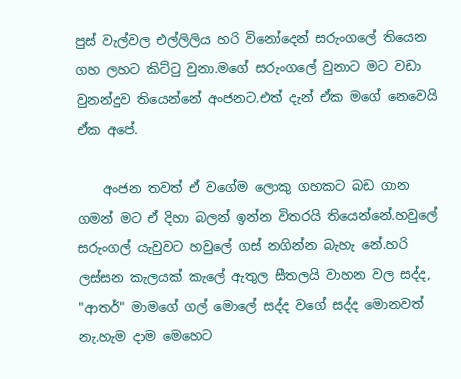පුස් වැල්වල එල්ලිලිය හරි විනෝදෙන් සරුංගලේ තියෙන ගහ ලහට කිට්ටු වුනා.මගේ සරුංගලේ වුනාට මට වඩා වුනන්දුව තියෙන්නේ අංජනට.එත් දැන් ඒක මගේ නෙවෙයි ඒක අපේ.

    අංජන තවත් ඒ වගේම ලොකු ගහකට බඩ ගාන ගමන් මට ඒ දිහා බලන් ඉන්න විතරයි තියෙන්නේ.හවුලේ සරුංගල් යැවුවට හවුලේ ගස් නගින්න බැහැ නේ.හරි ලස්සන කැලයක් කැලේ ඇතුල සීතලයි වාහන වල සද්ද, "ආතර්" මාමගේ ගල් මොලේ සද්ද වගේ සද්ද මොනවත් නැ.හැම දාම මෙහෙට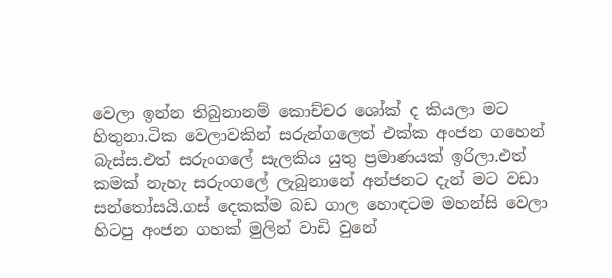වෙලා ඉන්න තිබුනානම් කොච්චර ශෝක් ද කියලා මට හිතුනා.ටික වෙලාවකින් සරුන්ගලෙත් එක්ක අංජන ගහෙන් බැස්ස.එත් සරුංගලේ සැලකිය යුතු ප්‍රමාණයක් ඉරිලා.එත් කමක් නැහැ සරුංගලේ ලැබුනානේ අන්ජනට දැන් මට වඩා සන්තෝසයි.ගස් දෙකක්ම බඩ ගාල හොඳටම මහන්සි වෙලා හිටපු අංජන ගහක් මුලින් වාඩි වුනේ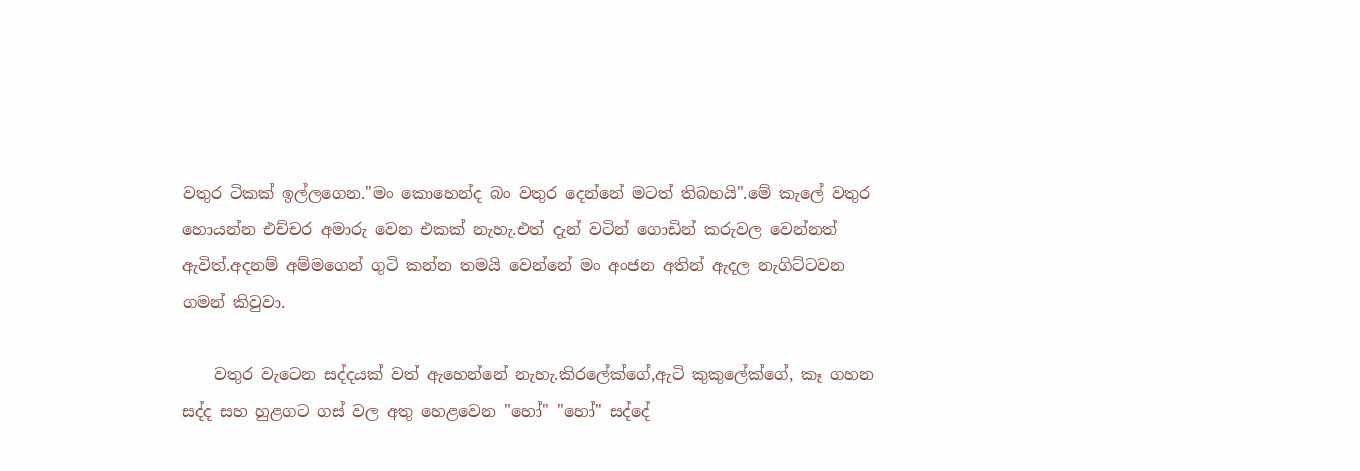වතුර ටිකක් ඉල්ලගෙන."මං කොහෙන්ද බං වතුර දෙන්නේ මටත් තිබහයි".මේ කැලේ වතුර හොයන්න එච්චර අමාරු වෙන එකක් නැහැ.එත් දැන් වටින් ගොඩින් කරුවල වෙන්නත් ඇවිත්.අදනම් අම්මගෙන් ගුටි කන්න තමයි වෙන්නේ මං අංජන අතින් ඇදල නැගිට්ටවන ගමන් කිවුවා.

    වතුර වැටෙන සද්දයක් වත් ඇහෙන්නේ නැහැ.කිරලේක්ගේ,ඇටි කුකුලේක්ගේ, කෑ ගහන සද්ද සහ හුළගට ගස් වල අතු හෙළවෙන "හෝ" "හෝ" සද්දේ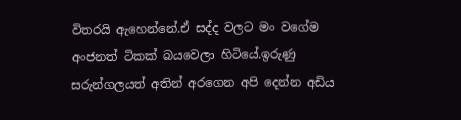විතරයි ඇහෙන්නේ.ඒ සද්ද වලට මං වගේම අංජනත් ටිකක් බයවෙලා හිටියේ.ඉරුණු සරුන්ගලයත් අතින් අරගෙන අපි දෙන්න අඩිය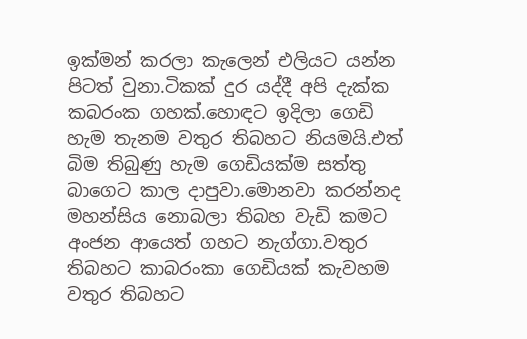ඉක්මන් කරලා කැලෙන් එලියට යන්න පිටත් වුනා.ටිකක් දුර යද්දී අපි දැක්ක කබරංක ගහක්.හොඳට ඉදිලා ගෙඩි හැම තැනම වතුර තිබහට නියමයි.එත් බිම තිබුණු හැම ගෙඩියක්ම සත්තු බාගෙට කාල දාපුවා.මොනවා කරන්නද මහන්සිය නොබලා තිබහ වැඩි කමට අංජන ආයෙත් ගහට නැග්ගා.වතුර තිබහට කාබරංකා ගෙඩියක් කැවහම වතුර තිබහට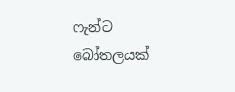ෆැන්ට බෝතලයක්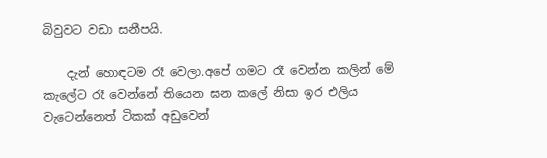බිවුවට වඩා සනීපයි.

    දැන් හොඳටම රෑ වෙලා.අපේ ගමට රෑ වෙන්න කලින් මේ කැලේට රෑ වෙන්නේ තියෙන ඝන කලේ නිසා ඉර එලිය වැටෙන්නෙත් ටිකක් අඩුවෙන්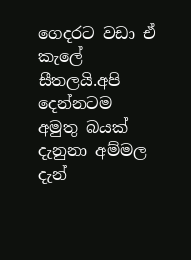ගෙදරට වඩා ඒ කැලේ සීතලයි.අපි දෙන්නටම අමුතු බයක් දැනුනා අම්මල දැන්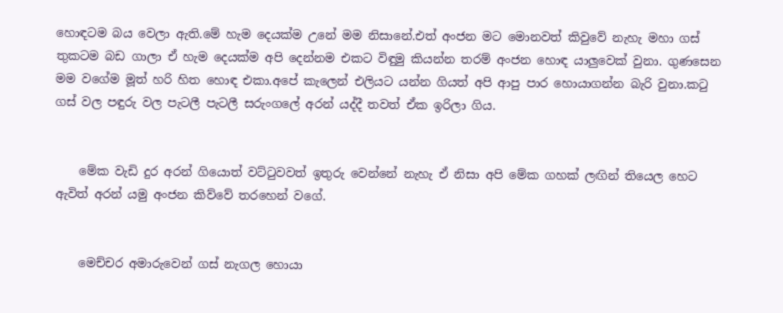හොඳටම බය වෙලා ඇති.මේ හැම දෙයක්ම උනේ මම නිසානේ.එත් අංජන මට මොනවත් කිවුවේ නැහැ මහා ගස් තුකටම බඩ ගාලා ඒ හැම දෙයක්ම අපි දෙන්නම එකට විඳුමු කියන්න තරම් අංජන හොඳ යාලුවෙක් වුනා. ගුණසෙන මම වගේම මූත් හරි හිත හොඳ එකා.අපේ කැලෙන් එලියට යන්න ගියත් අපි ආපු පාර හොයාගන්න බැරි වුනා.කටු ගස් වල පඳුරු වල පැටලී පැටලී සරුංගලේ අරන් යද්දී තවත් ඒක ඉරිලා ගිය.


    මේක වැඩි දුර අරන් ගියොත් වට්ටුවවත් ඉතුරු වෙන්නේ නැහැ ඒ නිසා අපි මේක ගහක් ලඟින් තියෙල හෙට ඇවිත් අරන් යමු අංජන කිව්වේ තරහෙන් වගේ.


    මෙච්චර අමාරුවෙන් ගස් නැගල හොයා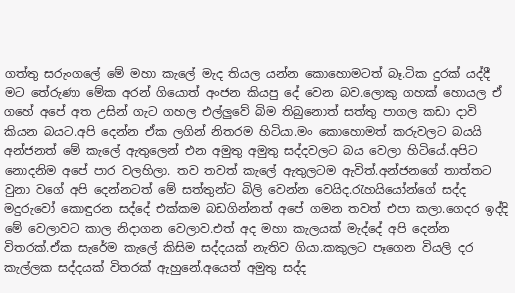ගත්තු සරුංගලේ මේ මහා කැලේ මැද තියල යන්න කොහොමටත් බෑ.ටික දුරක් යද්දී මට තේරුණා මේක අරන් ගියොත් අංජන කියපු දේ වෙන බව.ලොකු ගහක් හොයල ඒ ගහේ අපේ අත උසින් ගැට ගහල එල්ලුවේ බිම තිබුනොත් සත්තු පාගල කඩා දාවි කියන බයට.අපි දෙන්න ඒක ලගින් නිතරම හිටියා.මං කොහොමත් කරුවලට බයයි අන්ජනත් මේ කැලේ ඇතුලෙන් එන අමුතු අමුතු සද්දවලට බය වෙලා හිටියේ.අපිට නොදනිම අපේ පාර වලහිලා. තව තවත් කැලේ ඇතුලටම ඇවිත්.අන්ජනගේ තාත්තට වුනා වගේ අපි දෙන්නටත් මේ සත්තුන්ට බිලි වෙන්න වෙයිද.රැහයියෝන්ගේ සද්ද මදුරුවෝ කොඳුරන සද්දේ එක්කම බඩගින්නත් අපේ ගමන තවත් එපා කලා.ගෙදර ඉද්දි මේ වෙලාවට කාල නිදාගන වෙලාව.එත් අද මහා කැලයක් මැද්දේ අපි දෙන්න විතරක්.ඒක සැරේම කැලේ කිසිම සද්දයක් නැතිව ගියා.කකුලට පෑගෙන වියලි දර කැල්ලක සද්දයක් විතරක් ඇහුනේ.අයෙත් අමුතු සද්ද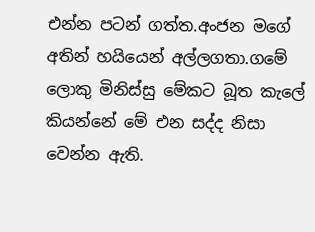එන්න පටන් ගත්ත.අංජන මගේ අතින් හයියෙන් අල්ලගතා.ගමේ ලොකු මිනිස්සු මේකට බූත කැලේ කියන්නේ මේ එන සද්ද නිසා වෙන්න ඇති.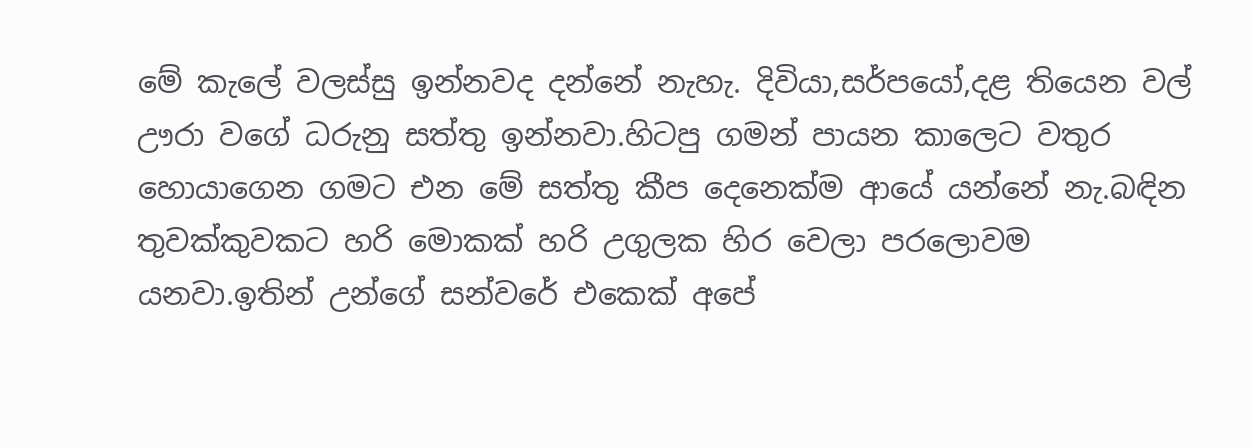මේ කැලේ වලස්සු ඉන්නවද දන්නේ නැහැ. දිවියා,සර්පයෝ,දළ තියෙන වල් ඌරා වගේ ධරුනු සත්තු ඉන්නවා.හිටපු ගමන් පායන කාලෙට වතුර හොයාගෙන ගමට එන මේ සත්තු කීප දෙනෙක්ම ආයේ යන්නේ නැ.බඳින තුවක්කුවකට හරි මොකක් හරි උගුලක හිර වෙලා පරලොවම යනවා.ඉතින් උන්ගේ සන්වරේ එකෙක් අපේ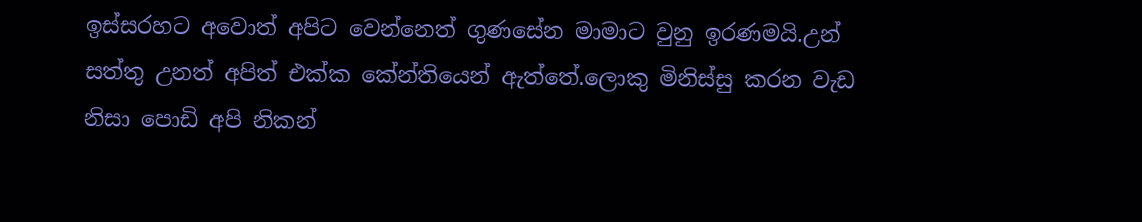ඉස්සරහට අවොත් අපිට වෙන්නෙත් ගුණසේන මාමාට වුනු ඉරණමයි.උන් සත්තු උනත් අපිත් එක්ක කේන්තියෙන් ඇත්තේ.ලොකු මිනිස්සු කරන වැඩ නිසා පොඩි අපි නිකන්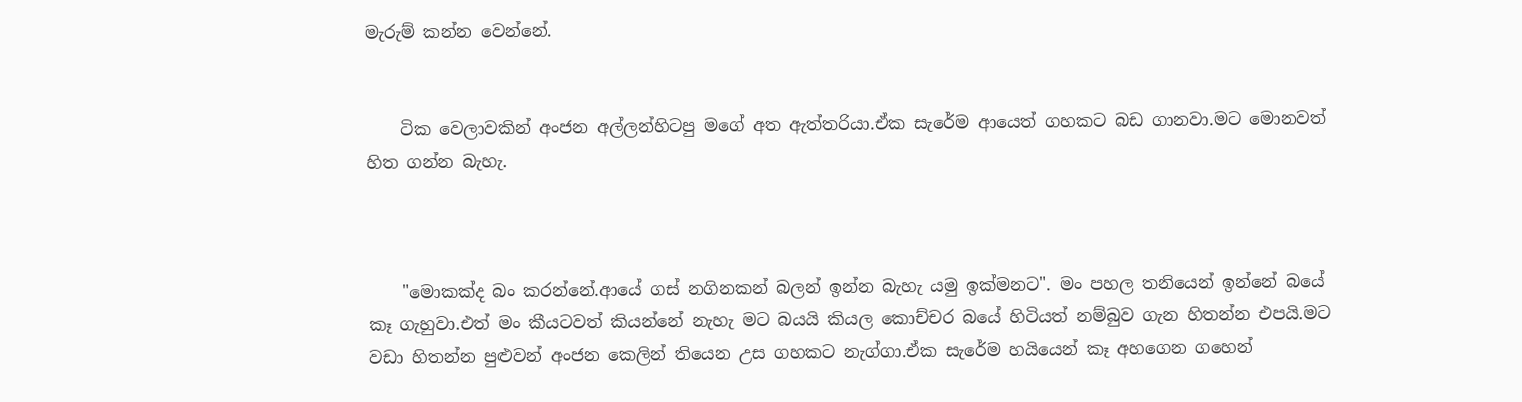මැරුම් කන්න වෙන්නේ.


    ටික වෙලාවකින් අංජන අල්ලන්හිටපු මගේ අත ඇත්තරියා.ඒක සැරේම ආයෙත් ගහකට බඩ ගානවා.මට මොනවත් හිත ගන්න බැහැ.



    "මොකක්ද බං කරන්නේ.ආයේ ගස් නගිනකන් බලන් ඉන්න බැහැ යමු ඉක්මනට". මං පහල තනියෙන් ඉන්නේ බයේ කෑ ගැහුවා.එත් මං කීයටවත් කියන්නේ නැහැ මට බයයි කියල කොච්චර බයේ හිටියත් නම්බුව ගැන හිතන්න එපයි.මට වඩා හිතන්න පුළුවන් අංජන කෙලින් තියෙන උස ගහකට නැග්ගා.ඒක සැරේම හයියෙන් කෑ අහගෙන ගහෙන්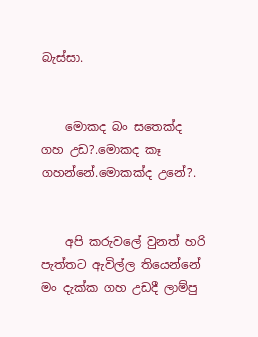බැස්සා.


    මොකද බං සතෙක්ද ගහ උඩ?.මොකද කෑ ගහන්නේ.මොකක්ද උනේ?.


    අපි කරුවලේ වුනත් හරි පැත්තට ඇවිල්ල තියෙන්නේ මං දැක්ක ගහ උඩදී ලාම්පු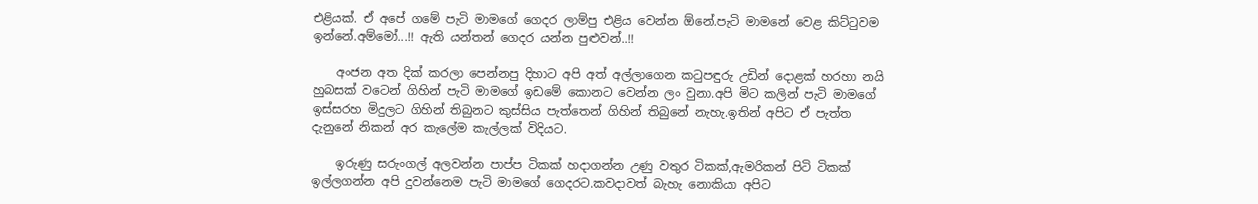එළියක්. ඒ අපේ ගමේ පැටි මාමගේ ගෙදර ලාම්පු එළිය වෙන්න ඕනේ.පැටි මාමනේ වෙළ කිට්ටුවම ඉන්නේ.අම්මෝ...!! ඇති යන්තන් ගෙදර යන්න පුළුවන්..!!

    අංජන අත දික් කරලා පෙන්නපු දිහාට අපි අත් අල්ලාගෙන කටුපඳුරු උඩින් දොළක් හරහා නයි හුබසක් වටෙන් ගිහින් පැටි මාමගේ ඉඩමේ කොනට වෙන්න ලං වුනා.අපි මිට කලින් පැටි මාමගේ ඉස්සරහ මිදුලට ගිහින් තිබුනට කුස්සිය පැත්තෙන් ගිහින් තිබුනේ නැහැ.ඉතින් අපිට ඒ පැත්ත දැනුනේ නිකන් අර කැලේම කැල්ලක් විදියට.

    ඉරුණු සරුංගල් අලවන්න පාප්ප ටිකක් හදාගන්න උණු වතුර ටිකක්,ඇමරිකන් පිටි ටිකක් ඉල්ලගන්න අපි දුවන්නෙම පැටි මාමගේ ගෙදරට.කවදාවත් බැහැ නොකියා අපිට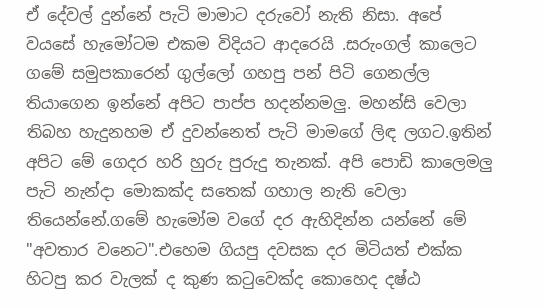ඒ දේවල් දුන්නේ පැටි මාමාට දරුවෝ නැති නිසා. අපේ වයසේ හැමෝටම එකම විදියට ආදරෙයි .සරුංගල් කාලෙට ගමේ සමුපකාරෙන් ගුල්ලෝ ගහපු පන් පිටි ගෙනල්ල තියාගෙන ඉන්නේ අපිට පාප්ප හදන්නමලු. මහන්සි වෙලා තිබහ හැදුනහම ඒ දුවන්නෙත් පැටි මාමගේ ලිඳ ලගට.ඉතින් අපිට මේ ගෙදර හරි හුරු පුරුදු තැනක්. අපි පොඩි කාලෙමලු පැටි නැන්දා මොකක්ද සතෙක් ගහාල නැති වෙලා තියෙන්නේ.ගමේ හැමෝම වගේ දර ඇහිදින්න යන්නේ මේ "අවතාර වනෙට".එහෙම ගියපු දවසක දර මිටියත් එක්ක හිටපු කර වැලක් ද කුණ කටුවෙක්ද කොහෙද දෂ්ඨ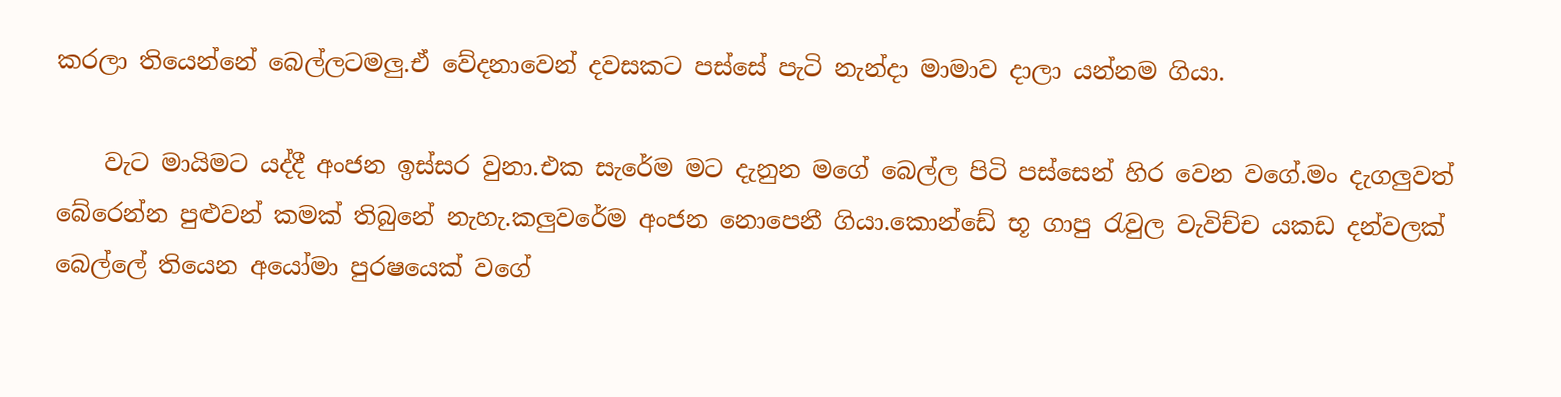කරලා තියෙන්නේ බෙල්ලටමලු.ඒ වේදනාවෙන් දවසකට පස්සේ පැටි නැන්දා මාමාව දාලා යන්නම ගියා.

    වැට මායිමට යද්දී අංජන ඉස්සර වුනා.එක සැරේම මට දැනුන මගේ බෙල්ල පිටි පස්සෙන් හිර වෙන වගේ.මං දැගලුවත් බේරෙන්න පුළුවන් කමක් තිබුනේ නැහැ.කලුවරේම අංජන නොපෙනී ගියා.කොන්ඩේ භූ ගාපු රැවුල වැවිච්ච යකඩ දන්වලක් බෙල්ලේ තියෙන අයෝමා පුරෂයෙක් වගේ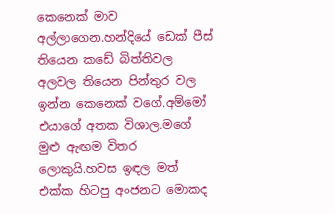කෙනෙක් මාව අල්ලාගෙන.හන්දියේ ඩෙක් පීස් තියෙන කඩේ බිත්තිවල අලවල තියෙන පින්තුර වල ඉන්න කෙනෙක් වගේ.අම්මෝ එයාගේ අතක විශාල.මගේ මුළු ඇඟම විතර ලොකුයි.හවස ඉඳල මත් එක්ක හිටපු අංජනට මොකද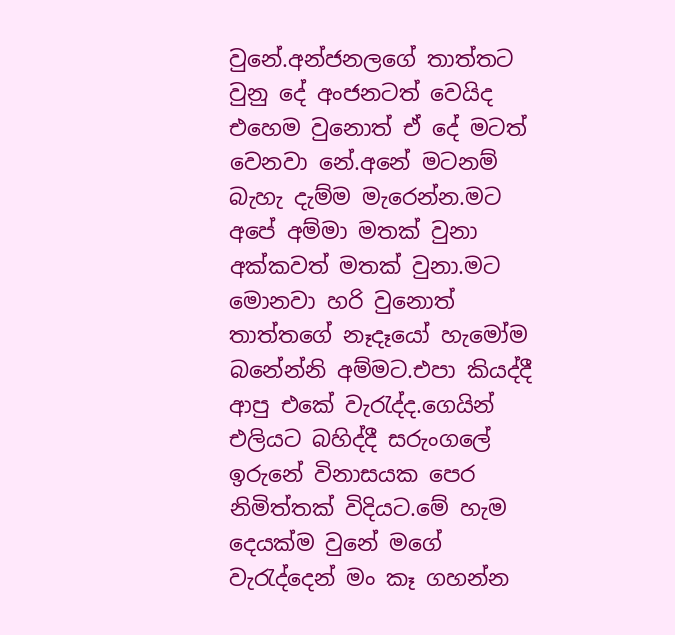වුනේ.අන්ජනලගේ තාත්තට වුනු දේ අංජනටත් වෙයිද එහෙම වුනොත් ඒ දේ මටත් වෙනවා නේ.අනේ මටනම් බැහැ දැම්ම මැරෙන්න.මට අපේ අම්මා මතක් වුනා අක්කවත් මතක් වුනා.මට මොනවා හරි වුනොත් තාත්තගේ නෑදෑයෝ හැමෝම බනේන්නි අම්මට.එපා කියද්දී ආපු එකේ වැරැද්ද.ගෙයින් එලියට බහිද්දී සරුංගලේ ඉරුනේ විනාසයක පෙර නිමිත්තක් විදියට.මේ හැම දෙයක්ම වුනේ මගේ වැරැද්දෙන් මං කෑ ගහන්න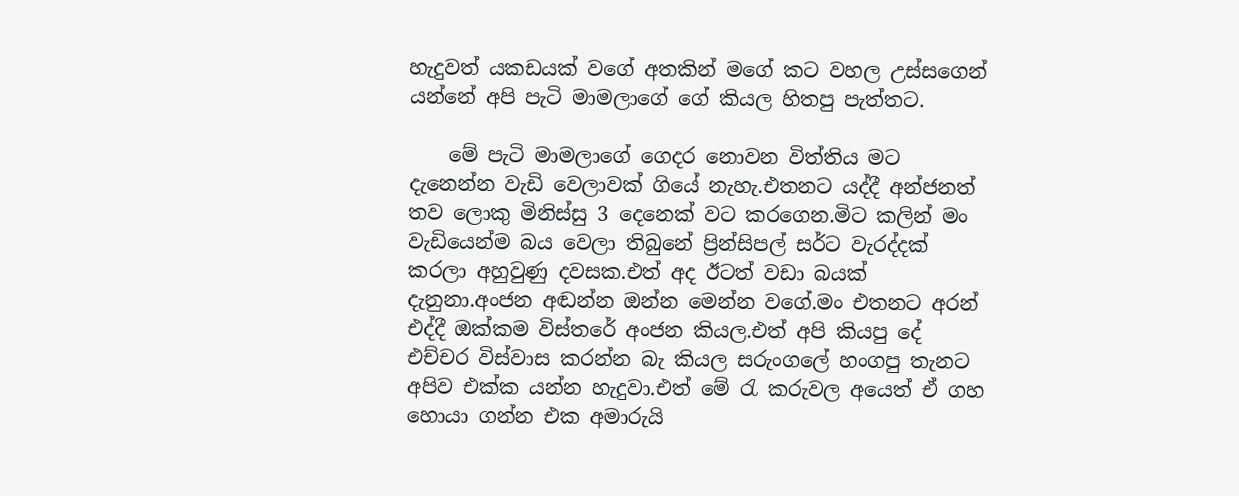හැදුවත් යකඩයක් වගේ අතකින් මගේ කට වහල උස්සගෙන් යන්නේ අපි පැටි මාමලාගේ ගේ කියල හිතපු පැත්තට.

    මේ පැටි මාමලාගේ ගෙදර නොවන විත්තිය මට දැනෙන්න වැඩි වෙලාවක් ගියේ නැහැ.එතනට යද්දී අන්ජනත් තව ලොකු මිනිස්සු 3 දෙනෙක් වට කරගෙන.මිට කලින් මං වැඩියෙන්ම බය වෙලා තිබුනේ ප්‍රින්සිපල් සර්ට වැරද්දක් කරලා අහුවුණු දවසක.එත් අද ඊටත් වඩා බයක් දැනුනා.අංජන අඬන්න ඔන්න මෙන්න වගේ.මං එතනට අරන් එද්දී ඔක්කම විස්තරේ අංජන කියල.එත් අපි කියපු දේ එච්චර විස්වාස කරන්න බැ කියල සරුංගලේ හංගපු තැනට අපිව එක්ක යන්න හැදුවා.එත් මේ රැ කරුවල අයෙත් ඒ ගහ හොයා ගන්න එක අමාරුයි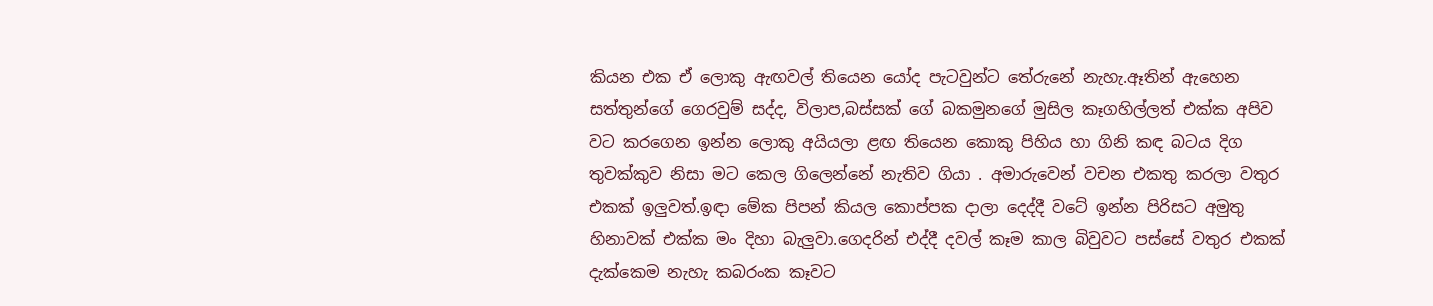කියන එක ඒ ලොකු ඇඟවල් තියෙන යෝද පැටවුන්ට තේරුනේ නැහැ.ඈතින් ඇහෙන සත්තුන්ගේ ගෙරවුම් සද්ද, විලාප,බස්සක් ගේ බකමුනගේ මුසිල කෑගහිල්ලත් එක්ක අපිව වට කරගෙන ඉන්න ලොකු අයියලා ළඟ තියෙන කොකු පිහිය හා ගිනි කඳ බටය දිග තුවක්කුව නිසා මට කෙල ගිලෙන්නේ නැතිව ගියා . අමාරුවෙන් වචන එකතු කරලා වතුර එකක් ඉලුවත්.ඉඳා මේක පිපන් කියල කොප්පක දාලා දෙද්දී වටේ ඉන්න පිරිසට අමුතු හිනාවක් එක්ක මං දිහා බැලුවා.ගෙදරින් එද්දී දවල් කෑම කාල බිවුවට පස්සේ වතුර එකක් දැක්කෙම නැහැ කබරංක කෑවට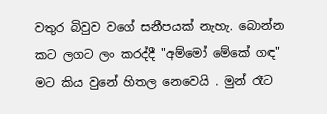වතුර බිවුව වගේ සනීපයක් නැහැ. බොන්න කට ලගට ලං කරද්දී "අම්මෝ මේකේ ගඳ" මට කිය වුනේ හිතල නෙවෙයි . මුන් රෑට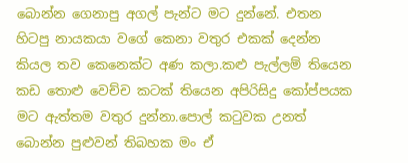බොන්න ගෙනාපු අගල් පැන්ට මට දුන්නේ. එතන හිටපු නායකයා වගේ කෙනා වතුර එකක් දෙන්න කියල තව කෙනෙක්ට අණ කලා.කළු පැල්ලම් තියෙන කඩ තොළු වෙච්ච කටක් තියෙන අපිරිසිදු කෝප්පයක මට ඇත්තම වතුර දුන්නා.පොල් කටුවක උනත් බොන්න පුළුවන් තිබහක මං ඒ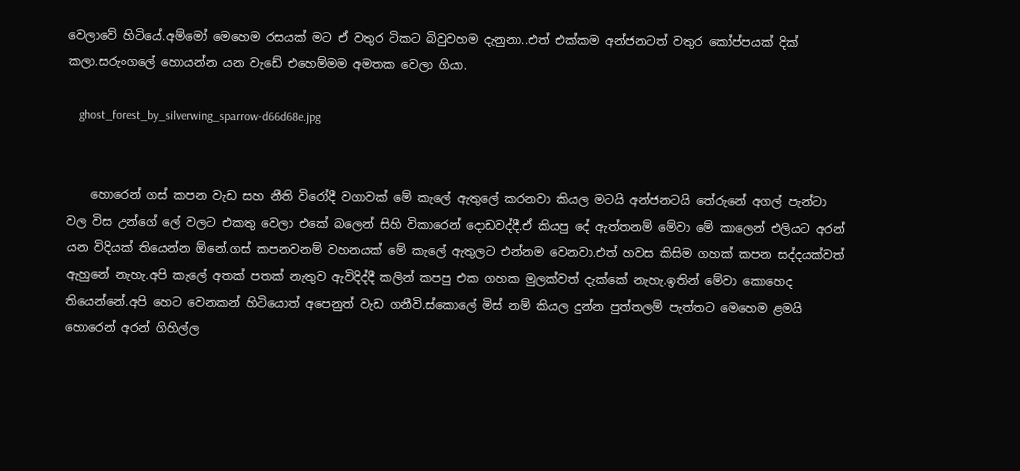වෙලාවේ හිටියේ.අම්මෝ මෙහෙම රසයක් මට ඒ වතුර ටිකට බිවුවහම දැනුනා..එත් එක්කම අන්ජනටත් වතුර කෝප්පයක් දික් කලා.සරුංගලේ හොයන්න යන වැඩේ එහෙම්මම අමතක වෙලා ගියා.

    ghost_forest_by_silverwing_sparrow-d66d68e.jpg


    හොරෙන් ගස් කපන වැඩ සහ නීති විරෝදී වගාවක් මේ කැලේ ඇතුලේ කරනවා කියල මටයි අන්ජනටයි තේරුනේ අගල් පැන්ටා වල විස උන්ගේ ලේ වලට එකතු වෙලා එකේ බලෙන් සිහි විකාරෙන් දොඩවද්දී.ඒ කියපු දේ ඇත්තනම් මේවා මේ කාලෙන් එලියට අරන් යන විදියක් තියෙන්න ඕනේ.ගස් කපනවනම් වහනයක් මේ කැලේ ඇතුලට එන්නම වෙනවා.එත් හවස කිසිම ගහක් කපන සද්දයක්වත් ඇහුනේ නැහැ.අපි කැලේ අතක් පතක් නැතුව ඇවිදිද්දී කලින් කපපු එක ගහක මුලක්වත් දැක්කේ නැහැ.ඉතින් මේවා කොහෙද තියෙන්නේ.අපි හෙට වෙනකන් හිටියොත් අපෙනුත් වැඩ ගනීවි.ස්කොලේ මිස් නම් කියල දුන්න පුත්තලම් පැත්තට මෙහෙම ළමයි හොරෙන් අරන් ගිහිල්ල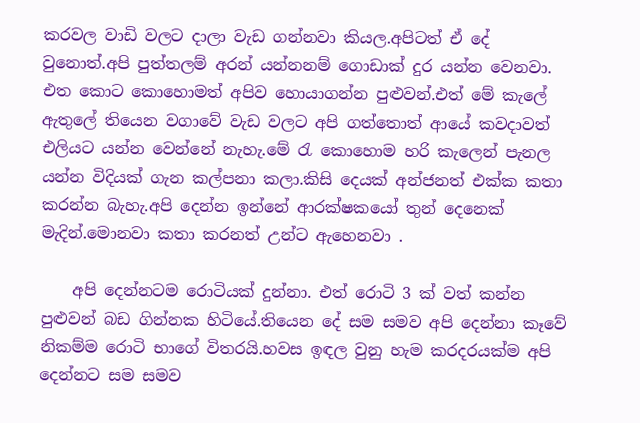කරවල වාඩි වලට දාලා වැඩ ගන්නවා කියල.අපිටත් ඒ දේ වුනොත්.අපි පුත්තලම් අරන් යන්නනම් ගොඩාක් දුර යන්න වෙනවා. එත කොට කොහොමත් අපිව හොයාගන්න පුළුවන්.එත් මේ කැලේ ඇතුලේ තියෙන වගාවේ වැඩ වලට අපි ගත්තොත් ආයේ කවදාවත් එලියට යන්න වෙන්නේ නැහැ.මේ රැ කොහොම හරි කැලෙන් පැනල යන්න විදියක් ගැන කල්පනා කලා.කිසි දෙයක් අන්ජනත් එක්ක කතා කරන්න බැහැ.අපි දෙන්න ඉන්නේ ආරක්ෂකයෝ තුන් දෙනෙක් මැදින්.මොනවා කතා කරනත් උන්ට ඇහෙනවා .

    අපි දෙන්නටම රොටියක් දුන්නා. එත් රොටි 3 ක් වත් කන්න පුළුවන් බඩ ගින්නක හිටියේ.තියෙන දේ සම සමව අපි දෙන්නා කෑවේ නිකම්ම රොටි භාගේ විතරයි.හවස ඉඳල වුනු හැම කරදරයක්ම අපි දෙන්නට සම සමව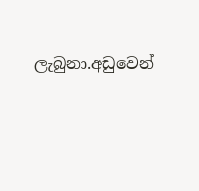ලැබුනා.අඩුවෙන්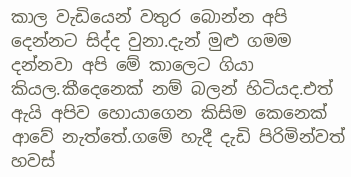කාල වැඩියෙන් වතුර බොන්න අපි දෙන්නට සිද්ද වුනා.දැන් මුළු ගමම දන්නවා අපි මේ කාලෙට ගියා කියල.කීදෙනෙක් නම් බලන් හිටියද.එත් ඇයි අපිව හොයාගෙන කිසිම කෙනෙක් ආවේ නැත්තේ.ගමේ හැදී දැඩි පිරිමින්වත් හවස්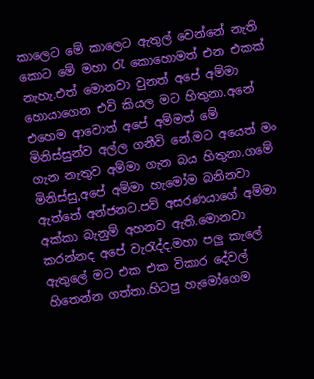කාලෙට මේ කාලෙට ඇතුල් වෙන්නේ නැති කොට මේ මහා රැ කොහොමත් එන එකක් නැහැ.එත් මොනවා වුනත් අපේ අම්මා හොයාගෙන එවි කියල මට හිතුනා.අනේ එහෙම ආවොත් අපේ අම්මත් මේ මිනිස්සුන්ව අල්ල ගනීවි නේ.මට අයෙත් මං ගැන නැතුව අම්මා ගැන බය හිතුනා.ගමේ මිනිස්සු,අපේ අම්මා හැමෝම බනිනවා ඇත්තේ අන්ජනට.පව් අසරණයාගේ අම්මා අක්කා බැනුම් අහනව ඇති.මොනවා කරන්නද අපේ වැරැද්ද.මහා පලු කැලේ ඇතුලේ මට එක එක විකාර දේවල් හිතෙන්න ගත්තා.හිටපු හැමෝගෙම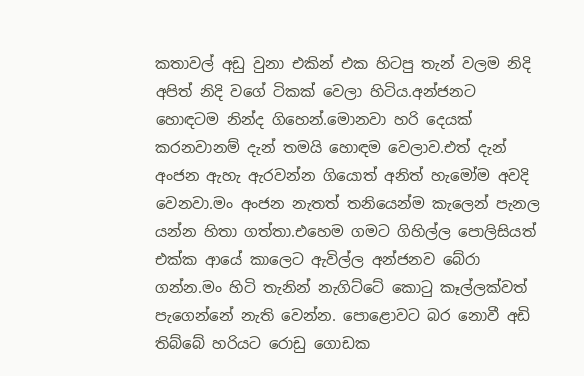කතාවල් අඩු වුනා එකින් එක හිටපු තැන් වලම නිදි අපිත් නිදි වගේ ටිකක් වෙලා හිටිය.අන්ජනට හොඳටම නින්ද ගිහෙන්.මොනවා හරි දෙයක් කරනවානම් දැන් තමයි හොඳම වෙලාව.එත් දැන් අංජන ඇහැ ඇරවන්න ගියොත් අනිත් හැමෝම අවදි වෙනවා.මං අංජන නැතත් තනියෙන්ම කැලෙන් පැනල යන්න හිතා ගත්තා.එහෙම ගමට ගිහිල්ල පොලිසියත් එක්ක ආයේ කාලෙට ඇවිල්ල අන්ජනව බේරා ගන්න.මං හිටි තැනින් නැගිට්ටේ කොටු කෑල්ලක්වත් පැගෙන්නේ නැති වෙන්න. පොළොවට බර නොවී අඩි තිබ්බේ හරියට රොඩු ගොඩක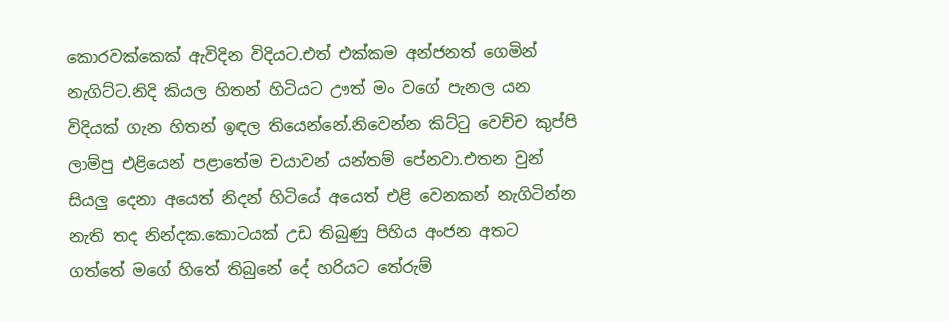කොරවක්කෙක් ඇවිදින විදියට.එත් එක්කම අන්ජනත් ගෙමින් නැගිට්ට.නිදි කියල හිතන් හිටියට ඌත් මං වගේ පැනල යන විදියක් ගැන හිතන් ඉඳල තියෙන්නේ.නිවෙන්න කිට්ටු වෙච්ච කුප්පි ලාම්පු එළියෙන් පළාතේම චයාවන් යන්තම් පේනවා.එතන වුන් සියලු දෙනා අයෙත් නිදන් හිටියේ අයෙත් එළි වෙනකන් නැගිටින්න නැති තද නින්දක.කොටයක් උඩ තිබුණු පිහිය අංජන අතට ගත්තේ මගේ හිතේ තිබුනේ දේ හරියට තේරුම්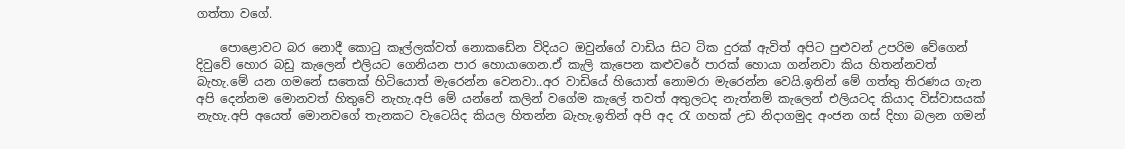ගත්තා වගේ.

    පොළොවට බර නොදී කොටු කෑල්ලක්වත් නොකඩේන විදියට ඔවුන්ගේ වාඩිය සිට ටික දුරක් ඇවිත් අපිට පුළුවන් උපරිම වේගෙන් දිවුවේ හොර බඩු කැලෙන් එලියට ගෙනියන පාර හොයාගෙන.ඒ කැලි කැපෙන කළුවරේ පාරක් හොයා ගන්නවා කිය හිතන්නවත් බැහැ.මේ යන ගමනේ සතෙක් හිටියොත් මැරෙන්න වෙනවා..අර වාඩියේ හියොත් නොමරා මැරෙන්න වෙයි.ඉතින් මේ ගත්තු තිරණය ගැන අපි දෙන්නම මොනවත් හිතුවේ නැහැ.අපි මේ යන්නේ කලින් වගේම කැලේ තවත් අතුලටද නැත්නම් කැලෙන් එලියටද කියාද විස්වාසයක් නැහැ.අපි අයෙත් මොනවගේ තැනකට වැටෙයිද කියල හිතන්න බැහැ.ඉතින් අපි අද රැ ගහක් උඩ නිදාගමුද අංජන ගස් දිහා බලන ගමන්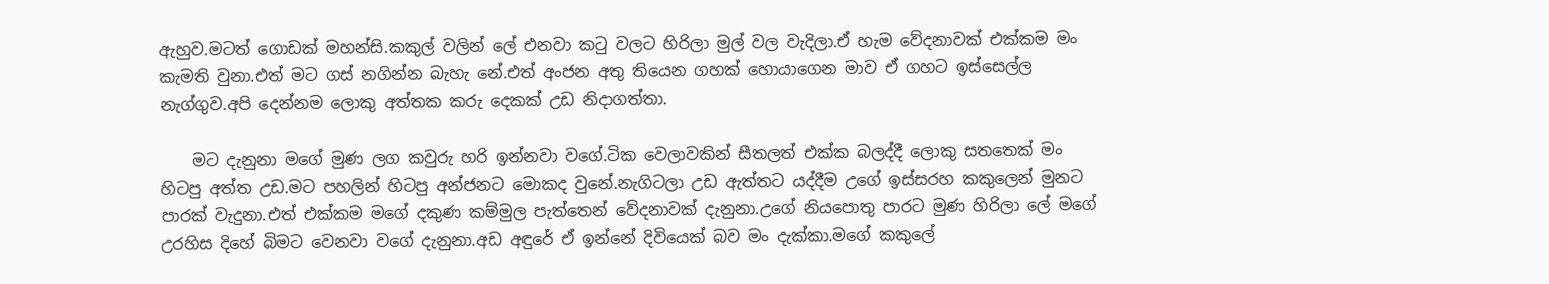ඇහුව.මටත් ගොඩක් මහන්සි.කකුල් වලින් ලේ එනවා කටු වලට හිරිලා මුල් වල වැදිලා.ඒ හැම වේදනාවක් එක්කම මං කැමති වුනා.එත් මට ගස් නගින්න බැහැ නේ.එත් අංජන අතු තියෙන ගහක් හොයාගෙන මාව ඒ ගහට ඉස්සෙල්ල නැග්ගුව.අපි දෙන්නම ලොකු අත්තක කරු දෙකක් උඩ නිදාගත්තා.

    මට දැනුනා මගේ මුණ ලග කවුරු හරි ඉන්නවා වගේ.ටික වෙලාවකින් සීතලත් එක්ක බලද්දී ලොකු සතතෙක් මං හිටපු අත්ත උඩ.මට පහලින් හිටපු අන්ජනට මොකද වුනේ.නැගිටලා උඩ ඇත්තට යද්දීම උගේ ඉස්සරහ කකුලෙන් මුනට පාරක් වැදුනා.එත් එක්කම මගේ දකුණ කම්මුල පැත්තෙන් වේදනාවක් දැනුනා.උගේ නියපොතු පාරට මුණ හිරිලා ලේ මගේ උරහිස දිහේ බිමට වෙනවා වගේ දැනුනා.අඩ අඳුරේ ඒ ඉන්නේ දිවියෙක් බව මං දැක්කා.මගේ කකුලේ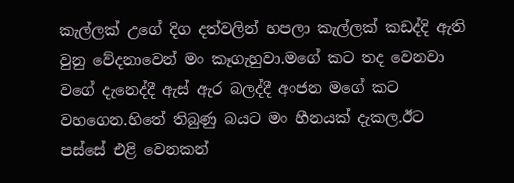කැල්ලක් උගේ දිග දත්වලින් හපලා කැල්ලක් කඩද්දි ඇති වුනු වේදනාවෙන් මං කෑගැහුවා.මගේ කට තද වෙනවා වගේ දැනෙද්දී ඇස් ඇර බලද්දී අංජන මගේ කට වහගෙන.හිතේ තිබුණු බයට මං හීනයක් දැකල.ඊට පස්සේ එළි වෙනකන්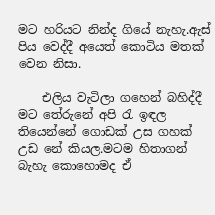මට හරියට නින්ද ගියේ නැහැ.ඇස් පිය වෙද්දී අයෙත් කොටිය මතක් වෙන නිසා.

    එලිය වැටිලා ගහෙන් බහිද්දී මට තේරුනේ අපි රැ ඉඳල තියෙන්නේ ගොඩක් උස ගහක් උඩ නේ කියල.මටම හිතාගන් බැහැ කොහොමද ඒ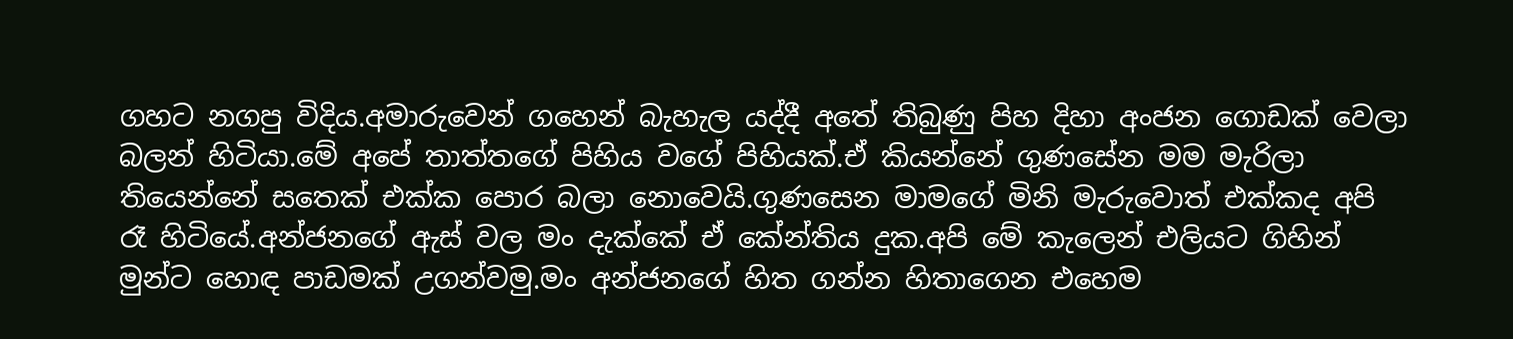ගහට නගපු විදිය.අමාරුවෙන් ගහෙන් බැහැල යද්දී අතේ තිබුණු පිහ දිහා අංජන ගොඩක් වෙලා බලන් හිටියා.මේ අපේ තාත්තගේ පිහිය වගේ පිහියක්.ඒ කියන්නේ ගුණසේන මම මැරිලා තියෙන්නේ සතෙක් එක්ක පොර බලා නොවෙයි.ගුණසෙන මාමගේ මිනි මැරුවොත් එක්කද අපි රෑ හිටියේ.අන්ජනගේ ඇස් වල මං දැක්කේ ඒ කේන්තිය දුක.අපි මේ කැලෙන් එලියට ගිහින් මුන්ට හොඳ පාඩමක් උගන්වමු.මං අන්ජනගේ හිත ගන්න හිතාගෙන එහෙම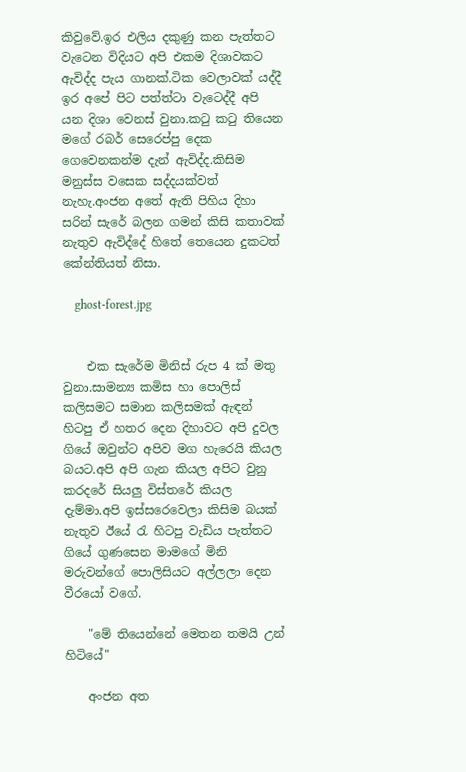කිවුවේ.ඉර එලිය දකුණු කන පැත්තට වැටෙන විදියට අපි එකම දිශාවකට ඇවිද්ද පැය ගානක්.ටික වෙලාවක් යද්දී ඉර අපේ පිට පත්ත්ටා වැටෙද්දී අපි යන දිශා වෙනස් වුනා.කටු කටු තියෙන මගේ රබර් සෙරෙප්පු දෙක ගෙවෙනකන්ම දැන් ඇවිද්ද.කිසිම මනුස්ස වසෙක සද්දයක්වත් නැහැ.අංජන අතේ ඇති පිහිය දිහා සරින් සැරේ බලන ගමන් කිසි කතාවක් නැතුව ඇවිද්දේ හිතේ තෙයෙන දුකටත් කේන්තියත් නිසා.

    ghost-forest.jpg


    එක සැරේම මිනිස් රුප 4 ක් මතු වුනා.සාමන්‍ය කමිස හා පොලිස් කලිසමට සමාන කලිසමක් ඇඳන් හිටපු ඒ හතර දෙන දිහාවට අපි දුවල ගියේ ඔවුන්ට අපිව මග හැරෙයි කියල බයට.අපි අපි ගැන කියල අපිට වුනු කරදරේ සියලු විස්තරේ කියල දැම්මා.අපි ඉස්සරෙවෙලා කිසිම බයක් නැතුව ඊයේ රැ හිටපු වැඩිය පැත්තට ගියේ ගුණසෙන මාමගේ මිනි මරුවන්ගේ පොලිසියට අල්ලලා දෙන වීරයෝ වගේ.

    "මේ තියෙන්නේ මෙතන තමයි උන් හිටියේ"

    අංජන අත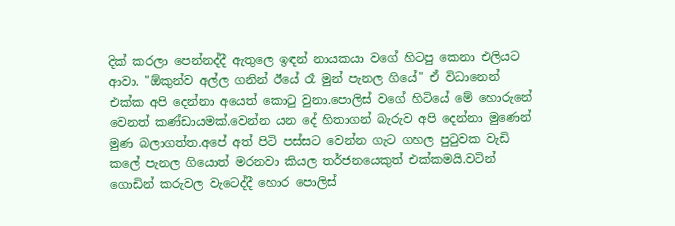දික් කරලා පෙන්නද්දී ඇතුලෙ ඉඳන් නායකයා වගේ හිටපු කෙනා එලියට ආවා. "ඕකුන්ව අල්ල ගනින් ඊයේ රෑ මුන් පැනල ගියේ" ඒ විධානෙන් එක්ක අපි දෙන්නා අයෙත් කොටු වුනා.පොලිස් වගේ හිටියේ මේ හොරුනේ වෙනත් කණ්ඩායමක්.වෙන්න යන දේ හිතාගන් බැරුව අපි දෙන්නා මුණෙන් මුණ බලාගත්ත.අපේ අත් පිටි පස්සට වෙන්න ගැට ගහල පුටුවක වැඩි කලේ පැනල ගියොත් මරනවා කියල තර්ජනයෙකුත් එක්කමයි.වටින් ගොඩින් කරුවල වැටෙද්දී හොර පොලිස්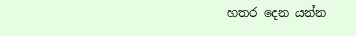හතර දෙන යන්න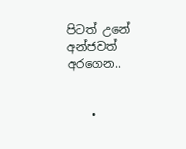පිටත් උනේ අන්ජවත් අරගෙන..


    •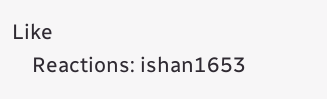Like
    Reactions: ishan1653